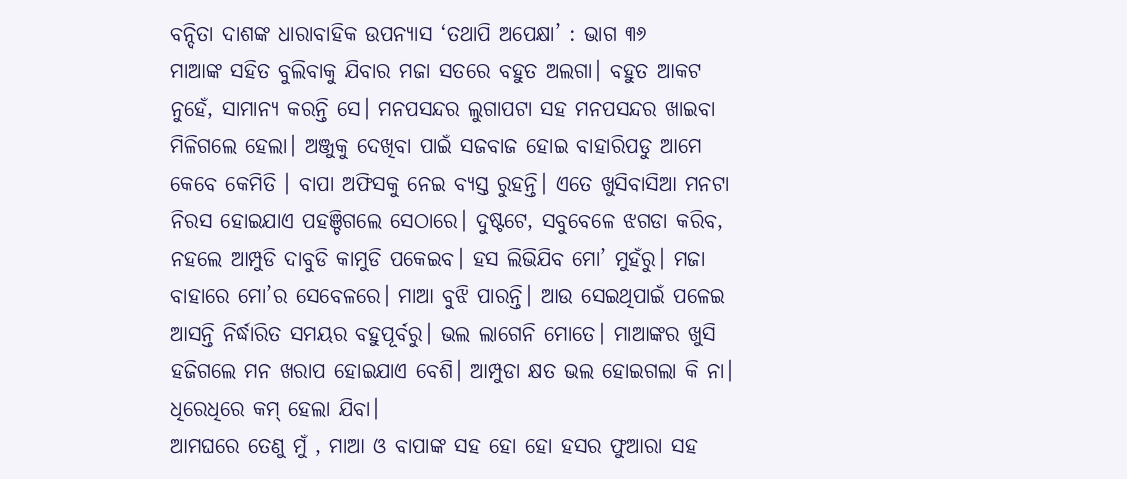ବନ୍ଦିତା ଦାଶଙ୍କ ଧାରାବାହିକ ଉପନ୍ୟାସ ‘ତଥାପି ଅପେକ୍ଷା’ : ଭାଗ ୩୬
ମାଆଙ୍କ ସହିତ ବୁଲିବାକୁ ଯିବାର ମଜା ସତରେ ବହୁତ ଅଲଗା। ବହୁତ ଆକଟ ନୁହେଁ, ସାମାନ୍ୟ କରନ୍ତି ସେ। ମନପସନ୍ଦର ଲୁଗାପଟା ସହ ମନପସନ୍ଦର ଖାଇବା ମିଳିଗଲେ ହେଲା। ଅଞ୍ଜୁକୁ ଦେଖିବା ପାଇଁ ସଜବାଜ ହୋଇ ବାହାରିପଡୁ ଆମେ କେବେ କେମିତି । ବାପା ଅଫିସକୁ ନେଇ ବ୍ୟସ୍ତ ରୁହନ୍ତି। ଏତେ ଖୁସିବାସିଆ ମନଟା ନିରସ ହୋଇଯାଏ ପହଞ୍ଚିଗଲେ ସେଠାରେ। ଦୁଷ୍ଟଟେ, ସବୁବେଳେ ଝଗଡା କରିବ, ନହଲେ ଆମ୍ପୁଡି ଦାବୁଡି କାମୁଡି ପକେଇବ। ହସ ଲିଭିଯିବ ମୋ’ ମୁହଁରୁ। ମଜା ବାହାରେ ମୋ’ର ସେବେଳରେ। ମାଆ ବୁଝି ପାରନ୍ତି। ଆଉ ସେଇଥିପାଇଁ ପଳେଇ ଆସନ୍ତି ନିର୍ଦ୍ଧାରିତ ସମୟର ବହୁପୂର୍ବରୁ। ଭଲ ଲାଗେନି ମୋତେ। ମାଆଙ୍କର ଖୁସି ହଜିଗଲେ ମନ ଖରାପ ହୋଇଯାଏ ବେଶି। ଆମ୍ପୁଡା କ୍ଷତ ଭଲ ହୋଇଗଲା କି ନା। ଧିରେଧିରେ କମ୍ ହେଲା ଯିବା।
ଆମଘରେ ତେଣୁ ମୁଁ , ମାଆ ଓ ବାପାଙ୍କ ସହ ହୋ ହୋ ହସର ଫୁଆରା ସହ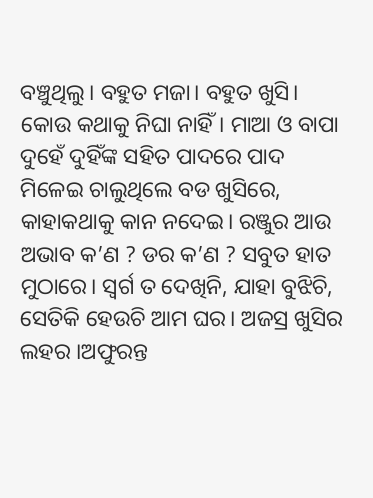ବଞ୍ଚୁଥିଲୁ। ବହୁତ ମଜା। ବହୁତ ଖୁସି। କୋଉ କଥାକୁ ନିଘା ନାହିଁ। ମାଆ ଓ ବାପା ଦୁହେଁ ଦୁହିଁଙ୍କ ସହିତ ପାଦରେ ପାଦ ମିଳେଇ ଚାଲୁଥିଲେ ବଡ ଖୁସିରେ, କାହାକଥାକୁ କାନ ନଦେଇ। ରଞ୍ଜୁର ଆଉ ଅଭାବ କ’ଣ ? ଡର କ’ଣ ? ସବୁତ ହାତ ମୁଠାରେ। ସ୍ବର୍ଗ ତ ଦେଖିନି, ଯାହା ବୁଝିଚି, ସେତିକି ହେଉଚି ଆମ ଘର। ଅଜସ୍ର ଖୁସିର ଲହର ।ଅଫୁରନ୍ତ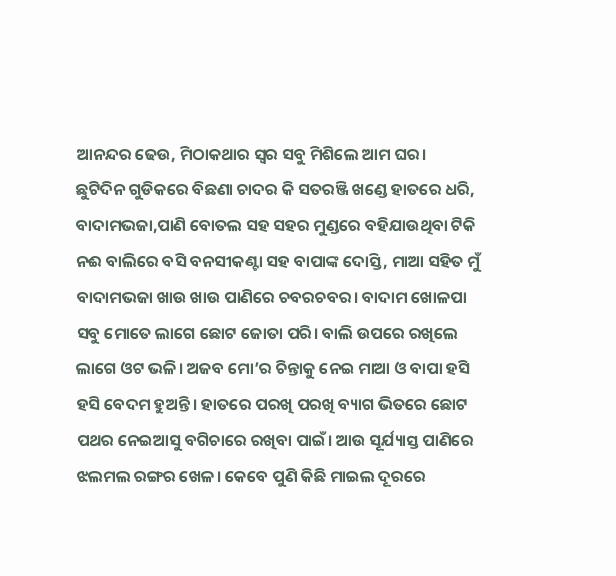ଆନନ୍ଦର ଢେଉ, ମିଠାକଥାର ସ୍ବର ସବୁ ମିଶିଲେ ଆମ ଘର।
ଛୁଟିଦିନ ଗୁଡିକରେ ବିଛଣା ଚାଦର କି ସତରଞ୍ଜି ଖଣ୍ଡେ ହାତରେ ଧରି, ବାଦାମଭଜା,ପାଣି ବୋତଲ ସହ ସହର ମୁଣ୍ଡରେ ବହିଯାଉଥିବା ଟିକି ନଈ ବାଲିରେ ବସି ବନସୀକଣ୍ଟା ସହ ବାପାଙ୍କ ଦୋସ୍ତି, ମାଆ ସହିତ ମୁଁ ବାଦାମଭଜା ଖାଉ ଖାଉ ପାଣିରେ ଚବରଚବର। ବାଦାମ ଖୋଳପା ସବୁ ମୋତେ ଲାଗେ ଛୋଟ ଜୋତା ପରି। ବାଲି ଉପରେ ରଖିଲେ ଲାଗେ ଓଟ ଭଳି। ଅଜବ ମୋ’ର ଚିନ୍ତାକୁ ନେଇ ମାଆ ଓ ବାପା ହସି ହସି ବେଦମ ହୁଅନ୍ତି। ହାତରେ ପରଖି ପରଖି ବ୍ୟାଗ ଭିତରେ ଛୋଟ ପଥର ନେଇଆସୁ ବଗିଚାରେ ରଖିବା ପାଇଁ। ଆଉ ସୂର୍ଯ୍ୟାସ୍ତ ପାଣିରେ ଝଲମଲ ରଙ୍ଗର ଖେଳ। କେବେ ପୁଣି କିଛି ମାଇଲ ଦୂରରେ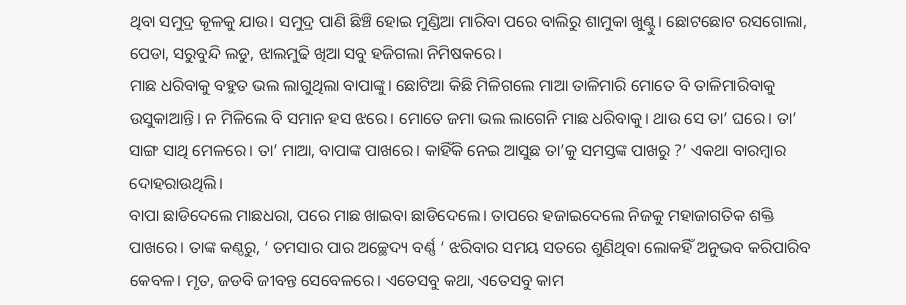ଥିବା ସମୁଦ୍ର କୂଳକୁ ଯାଉ। ସମୁଦ୍ର ପାଣି ଛିଞ୍ଚି ହୋଇ ମୁଣ୍ଡିଆ ମାରିବା ପରେ ବାଲିରୁ ଶାମୁକା ଖୁଣ୍ଟୁ। ଛୋଟଛୋଟ ରସଗୋଲା, ପେଡା, ସରୁବୁନ୍ଦି ଲଡୁ, ଝାଲମୁଢି ଖିଆ ସବୁ ହଜିଗଲା ନିମିଷକରେ।
ମାଛ ଧରିବାକୁ ବହୁତ ଭଲ ଲାଗୁଥିଲା ବାପାଙ୍କୁ। ଛୋଟିଆ କିଛି ମିଳିଗଲେ ମାଆ ତାଳିମାରି ମୋତେ ବି ତାଳିମାରିବାକୁ ଉସୁକାଆନ୍ତି। ନ ମିଳିଲେ ବି ସମାନ ହସ ଝରେ। ମୋତେ ଜମା ଭଲ ଲାଗେନି ମାଛ ଧରିବାକୁ। ଥାଉ ସେ ତା’ ଘରେ। ତା’ ସାଙ୍ଗ ସାଥି ମେଳରେ। ତା’ ମାଆ, ବାପାଙ୍କ ପାଖରେ। କାହିଁକି ନେଇ ଆସୁଛ ତା’କୁ ସମସ୍ତଙ୍କ ପାଖରୁ ?’ ଏକଥା ବାରମ୍ବାର ଦୋହରାଉଥିଲି।
ବାପା ଛାଡିଦେଲେ ମାଛଧରା, ପରେ ମାଛ ଖାଇବା ଛାଡିଦେଲେ। ତାପରେ ହଜାଇଦେଲେ ନିଜକୁ ମହାଜାଗତିକ ଶକ୍ତି ପାଖରେ। ତାଙ୍କ କଣ୍ଠରୁ, ‘ ତମସାର ପାର ଅଚ୍ଛେଦ୍ୟ ବର୍ଣ୍ଣ ‘ ଝରିବାର ସମୟ ସତରେ ଶୁଣିଥିବା ଲୋକହିଁ ଅନୁଭବ କରିପାରିବ କେବଳ। ମୃତ, ଜଡବି ଜୀବନ୍ତ ସେବେଳରେ। ଏତେସବୁ କଥା, ଏତେସବୁ କାମ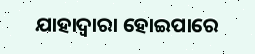ଯାହାଦ୍ବାରା ହୋଇପାରେ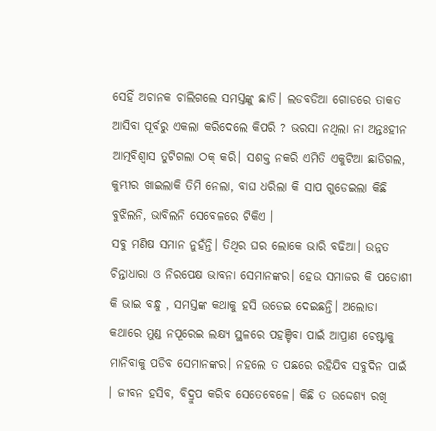ସେହିଁ ଅଚାନକ ଚାଲିଗଲେ ସମସ୍ତଙ୍କୁ ଛାଡି। ଲଡବଡିଆ ଗୋଡରେ ତାକତ ଆସିବା ପୂର୍ବରୁ ଏକଲା କରିଦେଲେ କିପରି ? ଭରସା ନଥିଲା ନା ଅନ୍ତଃହୀନ ଆତ୍ମବିଶ୍ବାସ ତୁଟିଗଲା ଠକ୍ କରି। ସଶକ୍ତ ନକରି ଏମିତି ଏକୁଟିଆ ଛାଡିଗଲ, କୁମ୍ଭୀର ଖାଇଲାକି ତିମି ନେଲା, ବାଘ ଧରିଲା କି ସାପ ଗୁଡେଇଲା କିଛି ବୁଝିଲନି, ଭାବିଲନି ସେବେଳରେ ଟିକିଏ ।
ସବୁ ମଣିଷ ସମାନ ନୁହଁନ୍ତି। ତିଥିର ଘର ଲୋକେ ଭାରି ବଢିଆ। ଉନ୍ନତ ଚିନ୍ତାଧାରା ଓ ନିରପେକ୍ଷ ଭାବନା ସେମାନଙ୍କର। ହେଉ ସମାଜର କି ପଡୋଶୀ କି ଭାଇ ବନ୍ଧୁ , ସମସ୍ତଙ୍କ କଥାକୁ ହସି ଉଡେଇ ଦେଇଛନ୍ତି। ଅଲୋଡା କଥାରେ ମୁଣ୍ଡ ନପୂରେଇ ଲକ୍ଷ୍ୟ ସ୍ଥଳରେ ପହଞ୍ଚିବା ପାଇଁ ଆପ୍ରାଣ ଚେଷ୍ଟାକୁ ମାନିବାକୁ ପଡିବ ସେମାନଙ୍କର। ନହଲେ ତ ପଛରେ ରହିଯିବ ସବୁଦିନ ପାଇଁ । ଜୀବନ ହସିବ, ବିଦ୍ରୁପ କରିବ ସେତେବେଳେ। କିଛି ତ ଉଦ୍ଦେଶ୍ୟ ରଖି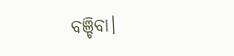ବଞ୍ଚିବା।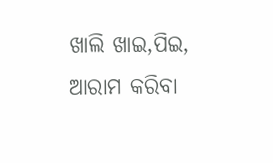ଖାଲି ଖାଇ,ପିଇ, ଆରାମ କରିବା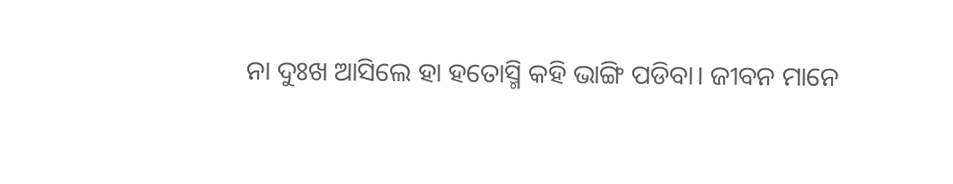ନା ଦୁଃଖ ଆସିଲେ ହା ହତୋସ୍ମି କହି ଭାଙ୍ଗି ପଡିବା। ଜୀବନ ମାନେ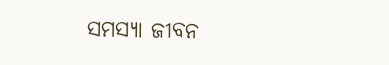ସମସ୍ୟା ଜୀବନ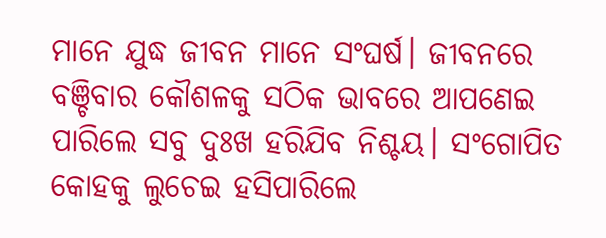ମାନେ ଯୁଦ୍ଧ ଜୀବନ ମାନେ ସଂଘର୍ଷ। ଜୀବନରେ ବଞ୍ଚିବାର କୌଶଳକୁ ସଠିକ ଭାବରେ ଆପଣେଇ ପାରିଲେ ସବୁ ଦୁଃଖ ହରିଯିବ ନିଶ୍ଚୟ। ସଂଗୋପିତ କୋହକୁ ଲୁଚେଇ ହସିପାରିଲେ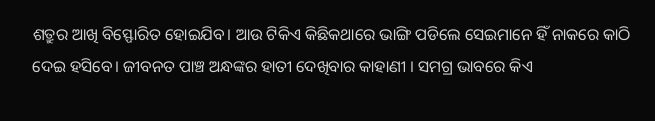ଶତ୍ରୁର ଆଖି ବିସ୍ଫୋରିତ ହୋଇଯିବ। ଆଉ ଟିକିଏ କିଛିକଥାରେ ଭାଙ୍ଗି ପଡିଲେ ସେଇମାନେ ହିଁ ନାକରେ କାଠି ଦେଇ ହସିବେ। ଜୀବନତ ପାଞ୍ଚ ଅନ୍ଧଙ୍କର ହାତୀ ଦେଖିବାର କାହାଣୀ । ସମଗ୍ର ଭାବରେ କିଏ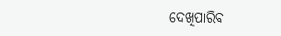ଦେଖିପାରିବ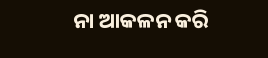ନା ଆକଳନ କରି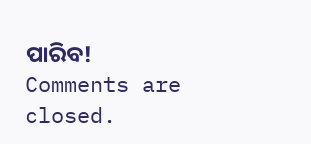ପାରିବ!
Comments are closed.